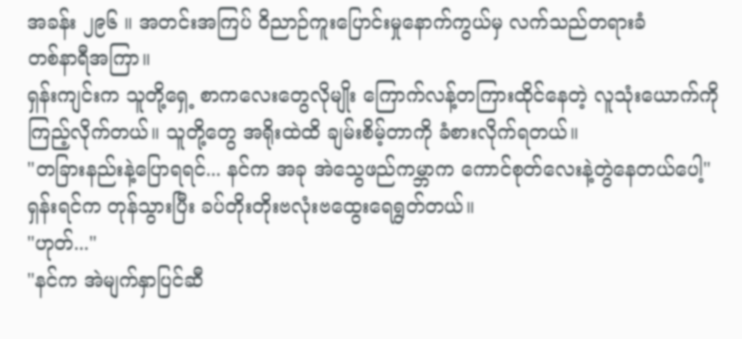အခန်း ၂၉၆ ။ အတင်းအကြပ် ဝိညာဉ်ကူးပြောင်းမှုနောက်ကွယ်မှ လက်သည်တရားခံ
တစ်နာရီအကြာ။
ရှန်းကျင်းက သူတို့ရှေ့ စာကလေးတွေလိုမျိုး ကြောက်လန့်တကြားထိုင်နေတဲ့ လူသုံးယောက်ကို ကြည့်လိုက်တယ်။ သူတို့တွေ အရိုးထဲထိ ချမ်းစိမ့်တာကို ခံစားလိုက်ရတယ်။
"တခြားနည်းနဲ့ပြောရရင်... နင်က အခု အဲသွေဖည်ကမ္ဘာက ကောင်စုတ်လေးနဲ့တွဲနေတယ်ပေါ့"
ရှန်းရင်က တုန်သွားပြီး ခပ်တိုးတိုးဗလုံးဗထွေးရေရွတ်တယ်။
"ဟုတ်..."
"နင်က အဲမျက်နှာပြင်ဆီ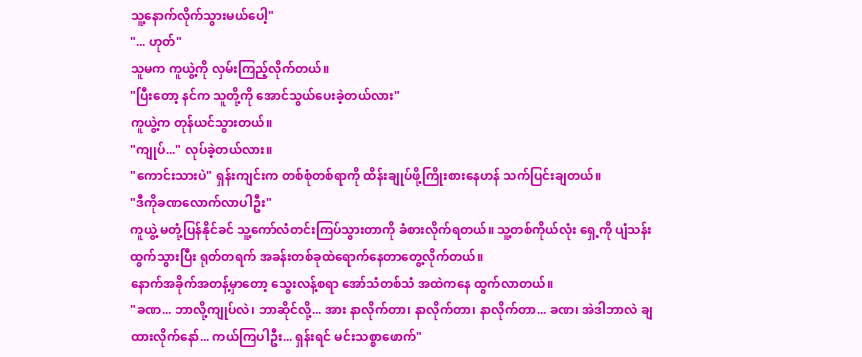သူ့နောက်လိုက်သွားမယ်ပေါ့"
"... ဟုတ်"
သူမက ကူယွဲ့ကို လှမ်းကြည့်လိုက်တယ်။
"ပြီးတော့ နင်က သူတို့ကို အောင်သွယ်ပေးခဲ့တယ်လား"
ကူယွဲ့က တုန်ယင်သွားတယ်။
"ကျုပ်..." လုပ်ခဲ့တယ်လား။
"ကောင်းသားပဲ" ရှန်းကျင်းက တစ်စုံတစ်ရာကို ထိန်းချုပ်ဖို့ကြိုးစားနေဟန် သက်ပြင်းချတယ်။
"ဒီကိုခဏလောက်လာပါဦး"
ကူယွဲ့ မတုံ့ပြန်နိုင်ခင် သူ့ကော်လံတင်းကြပ်သွားတာကို ခံစားလိုက်ရတယ်။ သူ့တစ်ကိုယ်လုံး ရှေ့ကို ပျံသန်းထွက်သွားပြီး ရုတ်တရက် အခန်းတစ်ခုထဲရောက်နေတာတွေ့လိုက်တယ်။
နောက်အခိုက်အတန့်မှာတော့ သွေးလန့်စရာ အော်သံတစ်သံ အထဲကနေ ထွက်လာတယ်။
"ခဏ... ဘာလို့ကျုပ်လဲ၊ ဘာဆိုင်လို့... အား နာလိုက်တာ၊ နာလိုက်တာ၊ နာလိုက်တာ... ခဏ၊ အဲဒါဘာလဲ ချထားလိုက်နော်... ကယ်ကြပါဦး... ရှန်းရင် မင်းသစ္စာဖောက်"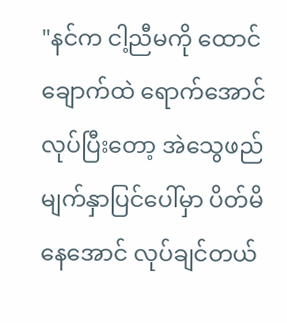"နင်က ငါ့ညီမကို ထောင်ချောက်ထဲ ရောက်အောင် လုပ်ပြီးတော့ အဲသွေဖည်မျက်နှာပြင်ပေါ်မှာ ပိတ်မိနေအောင် လုပ်ချင်တယ်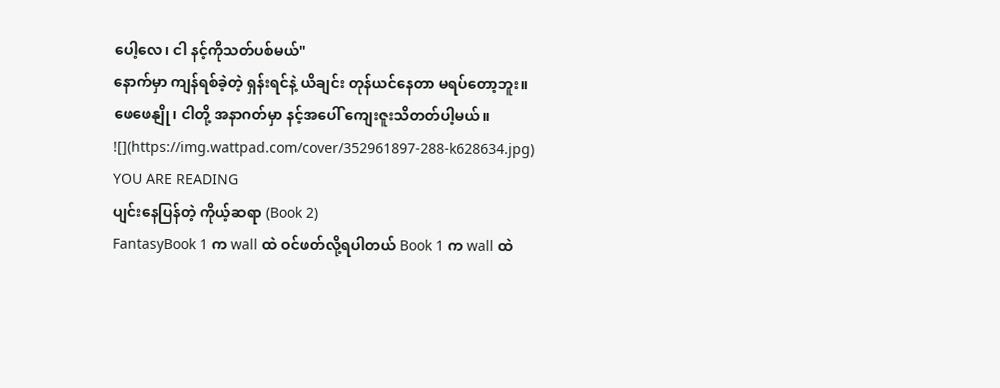ပေါ့လေ၊ ငါ နင့်ကိုသတ်ပစ်မယ်"
နောက်မှာ ကျန်ရစ်ခဲ့တဲ့ ရှန်းရင်နဲ့ ယိချင်း တုန်ယင်နေတာ မရပ်တော့ဘူး။
ဖေဖေနျို၊ ငါတို့ အနာဂတ်မှာ နင့်အပေါ် ကျေးဇူးသိတတ်ပါ့မယ်။
![](https://img.wattpad.com/cover/352961897-288-k628634.jpg)
YOU ARE READING
ပျင်းနေပြန်တဲ့ ကိုယ့်ဆရာ (Book 2)
FantasyBook 1 က wall ထဲ ဝင်ဖတ်လို့ရပါတယ် Book 1 က wall ထဲ